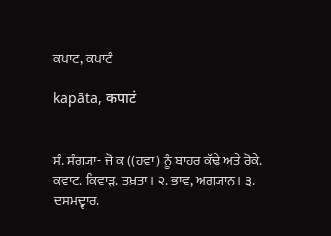ਕਪਾਟ, ਕਪਾਟੰ

kapāta, कपाटं


ਸੰ. ਸੰਗ੍ਯਾ- ਜੋ ਕ ((ਹਵਾ) ਨੂੰ ਬਾਹਰ ਕੱਢੇ ਅਤੇ ਰੋਕੇ. ਕਵਾਟ. ਕਿਵਾੜ. ਤਖ਼ਤਾ। ੨. ਭਾਵ, ਅਗ੍ਯਾਨ। ੩. ਦਸਮਦ੍ਵਾਰ.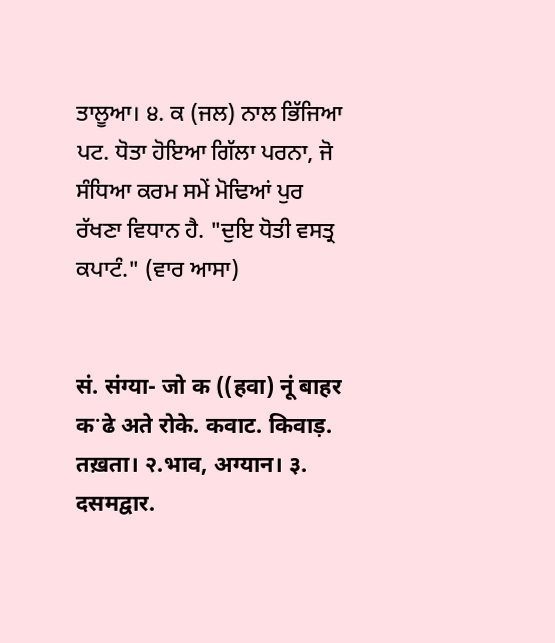ਤਾਲੂਆ। ੪. ਕ (ਜਲ) ਨਾਲ ਭਿੱਜਿਆ ਪਟ. ਧੋਤਾ ਹੋਇਆ ਗਿੱਲਾ ਪਰਨਾ, ਜੋ ਸੰਧਿਆ ਕਰਮ ਸਮੇਂ ਮੋਢਿਆਂ ਪੁਰ ਰੱਖਣਾ ਵਿਧਾਨ ਹੈ. "ਦੁਇ ਧੋਤੀ ਵਸਤ੍ਰ ਕਪਾਟੰ." (ਵਾਰ ਆਸਾ)


सं. संग्या- जो क ((हवा) नूं बाहर कॱढे अते रोके. कवाट. किवाड़. तख़ता। २.भाव, अग्यान। ३. दसमद्वार.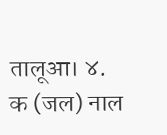तालूआ। ४. क (जल) नाल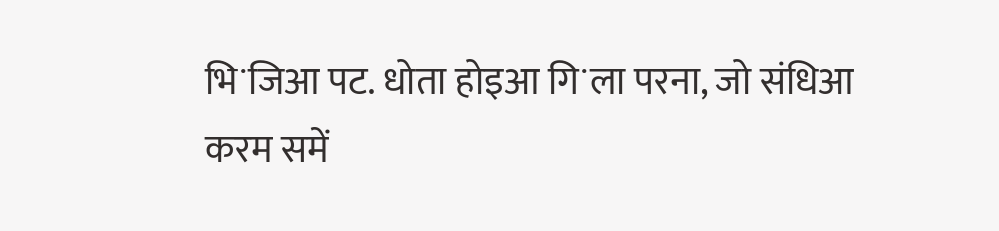भिॱजिआ पट. धोता होइआ गिॱला परना, जो संधिआ करम समें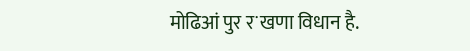मोढिआं पुर रॱखणा विधान है.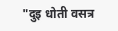"दुइ धोती वसत्र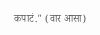कपाटं." (वार आसा)